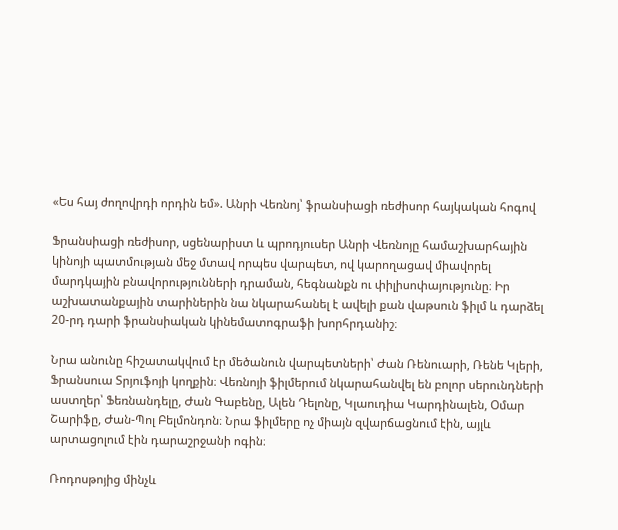«Ես հայ ժողովրդի որդին եմ». Անրի Վեռնոյ՝ ֆրանսիացի ռեժիսոր հայկական հոգով

Ֆրանսիացի ռեժիսոր, սցենարիստ և պրոդյուսեր Անրի Վեռնոյը համաշխարհային կինոյի պատմության մեջ մտավ որպես վարպետ, ով կարողացավ միավորել մարդկային բնավորությունների դրաման, հեգնանքն ու փիլիսոփայությունը։ Իր աշխատանքային տարիներին նա նկարահանել է ավելի քան վաթսուն ֆիլմ և դարձել 20-րդ դարի ֆրանսիական կինեմատոգրաֆի խորհրդանիշ։

Նրա անունը հիշատակվում էր մեծանուն վարպետների՝ Ժան Ռենուարի, Ռենե Կլերի, Ֆրանսուա Տրյուֆոյի կողքին։ Վեռնոյի ֆիլմերում նկարահանվել են բոլոր սերունդների աստղեր՝ Ֆեռնանդելը, Ժան Գաբենը, Ալեն Դելոնը, Կլաուդիա Կարդինալեն, Օմար Շարիֆը, Ժան-Պոլ Բելմոնդոն։ Նրա ֆիլմերը ոչ միայն զվարճացնում էին, այլև արտացոլում էին դարաշրջանի ոգին։

Ռոդոսթոյից մինչև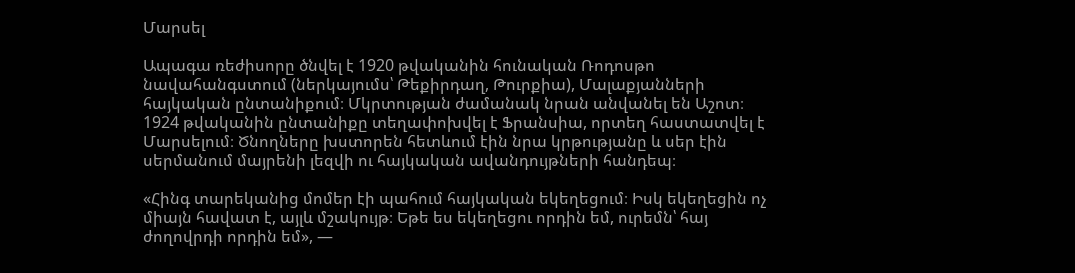Մարսել

Ապագա ռեժիսորը ծնվել է 1920 թվականին հունական Ռոդոսթո նավահանգստում (ներկայումս՝ Թեքիրդաղ, Թուրքիա), Մալաքյանների հայկական ընտանիքում։ Մկրտության ժամանակ նրան անվանել են Աշոտ։ 1924 թվականին ընտանիքը տեղափոխվել է Ֆրանսիա, որտեղ հաստատվել է Մարսելում։ Ծնողները խստորեն հետևում էին նրա կրթությանը և սեր էին սերմանում մայրենի լեզվի ու հայկական ավանդույթների հանդեպ։

«Հինգ տարեկանից մոմեր էի պահում հայկական եկեղեցում։ Իսկ եկեղեցին ոչ միայն հավատ է, այլև մշակույթ։ Եթե ես եկեղեցու որդին եմ, ուրեմն՝ հայ ժողովրդի որդին եմ», —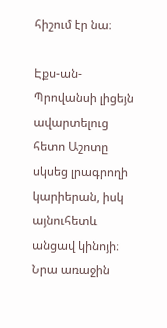հիշում էր նա։

Էքս-ան-Պրովանսի լիցեյն ավարտելուց հետո Աշոտը սկսեց լրագրողի կարիերան, իսկ այնուհետև անցավ կինոյի։ Նրա առաջին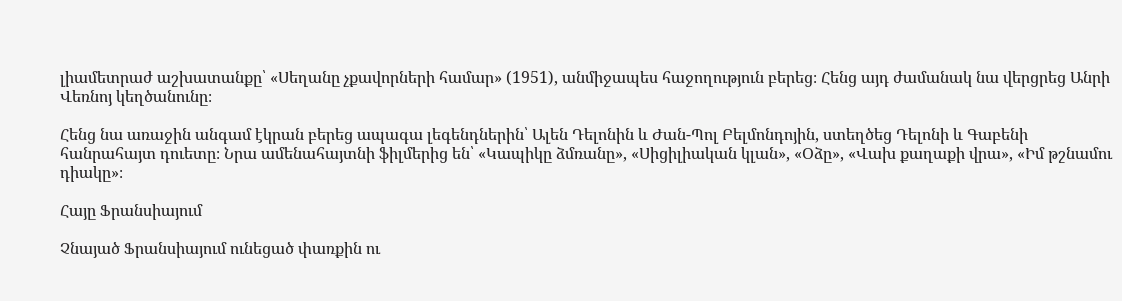լիամետրաժ աշխատանքը՝ «Սեղանը չքավորների համար» (1951), անմիջապես հաջողություն բերեց։ Հենց այդ ժամանակ նա վերցրեց Անրի Վեռնոյ կեղծանունը։

Հենց նա առաջին անգամ էկրան բերեց ապագա լեգենդներին՝ Ալեն Դելոնին և Ժան-Պոլ Բելմոնդոյին, ստեղծեց Դելոնի և Գաբենի հանրահայտ դուետը։ Նրա ամենահայտնի ֆիլմերից են՝ «Կապիկը ձմռանը», «Սիցիլիական կլան», «Օձը», «Վախ քաղաքի վրա», «Իմ թշնամու դիակը»։

Հայը Ֆրանսիայում

Չնայած Ֆրանսիայում ունեցած փառքին ու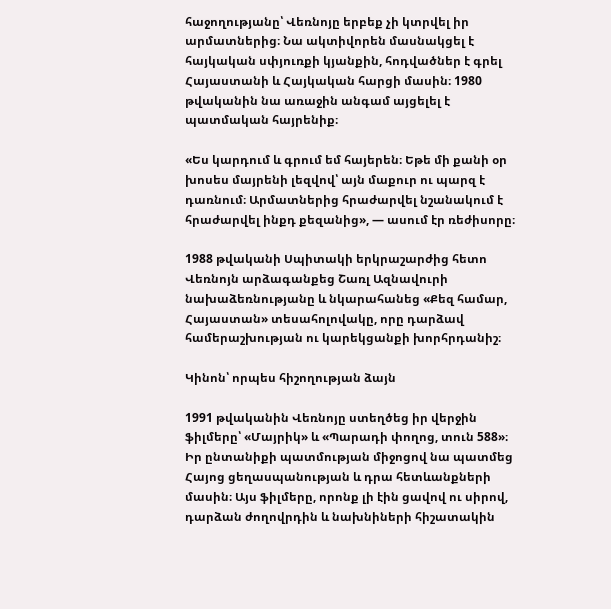հաջողությանը՝ Վեռնոյը երբեք չի կտրվել իր արմատներից։ Նա ակտիվորեն մասնակցել է հայկական սփյուռքի կյանքին, հոդվածներ է գրել Հայաստանի և Հայկական հարցի մասին։ 1980 թվականին նա առաջին անգամ այցելել է պատմական հայրենիք։

«Ես կարդում և գրում եմ հայերեն։ Եթե մի քանի օր խոսես մայրենի լեզվով՝ այն մաքուր ու պարզ է դառնում։ Արմատներից հրաժարվել նշանակում է հրաժարվել ինքդ քեզանից», — ասում էր ռեժիսորը։

1988 թվականի Սպիտակի երկրաշարժից հետո Վեռնոյն արձագանքեց Շառլ Ազնավուրի նախաձեռնությանը և նկարահանեց «Քեզ համար, Հայաստան» տեսահոլովակը, որը դարձավ համերաշխության ու կարեկցանքի խորհրդանիշ։

Կինոն՝ որպես հիշողության ձայն

1991 թվականին Վեռնոյը ստեղծեց իր վերջին ֆիլմերը՝ «Մայրիկ» և «Պարադի փողոց, տուն 588»։ Իր ընտանիքի պատմության միջոցով նա պատմեց Հայոց ցեղասպանության և դրա հետևանքների մասին։ Այս ֆիլմերը, որոնք լի էին ցավով ու սիրով, դարձան ժողովրդին և նախնիների հիշատակին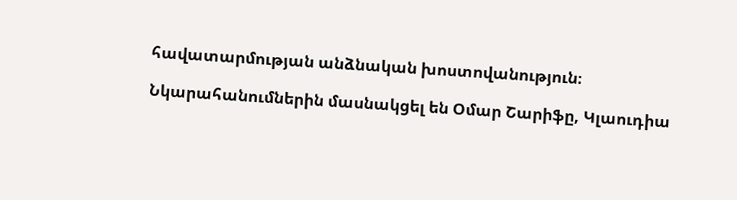հավատարմության անձնական խոստովանություն։

Նկարահանումներին մասնակցել են Օմար Շարիֆը, Կլաուդիա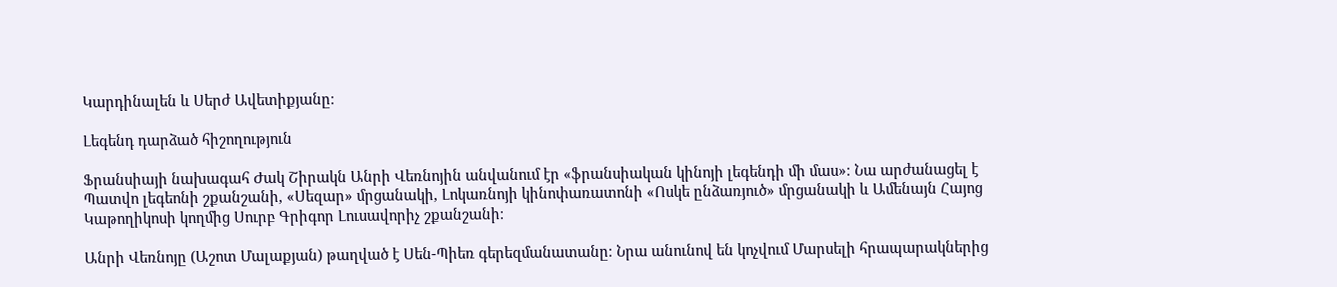Կարդինալեն և Սերժ Ավետիքյանը։

Լեգենդ դարձած հիշողություն

Ֆրանսիայի նախագահ Ժակ Շիրակն Անրի Վեռնոյին անվանում էր «ֆրանսիական կինոյի լեգենդի մի մաս»։ Նա արժանացել է Պատվո լեգեոնի շքանշանի, «Սեզար» մրցանակի, Լոկառնոյի կինոփառատոնի «Ոսկե ընձառյուծ» մրցանակի և Ամենայն Հայոց Կաթողիկոսի կողմից Սուրբ Գրիգոր Լուսավորիչ շքանշանի։

Անրի Վեռնոյը (Աշոտ Մալաքյան) թաղված է Սեն-Պիեռ գերեզմանատանը։ Նրա անունով են կոչվում Մարսելի հրապարակներից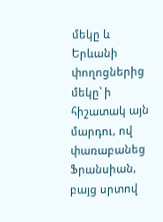մեկը և Երևանի փողոցներից մեկը՝ ի հիշատակ այն մարդու, ով փառաբանեց Ֆրանսիան, բայց սրտով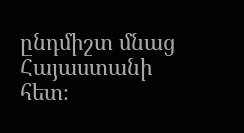ընդմիշտ մնաց Հայաստանի հետ։